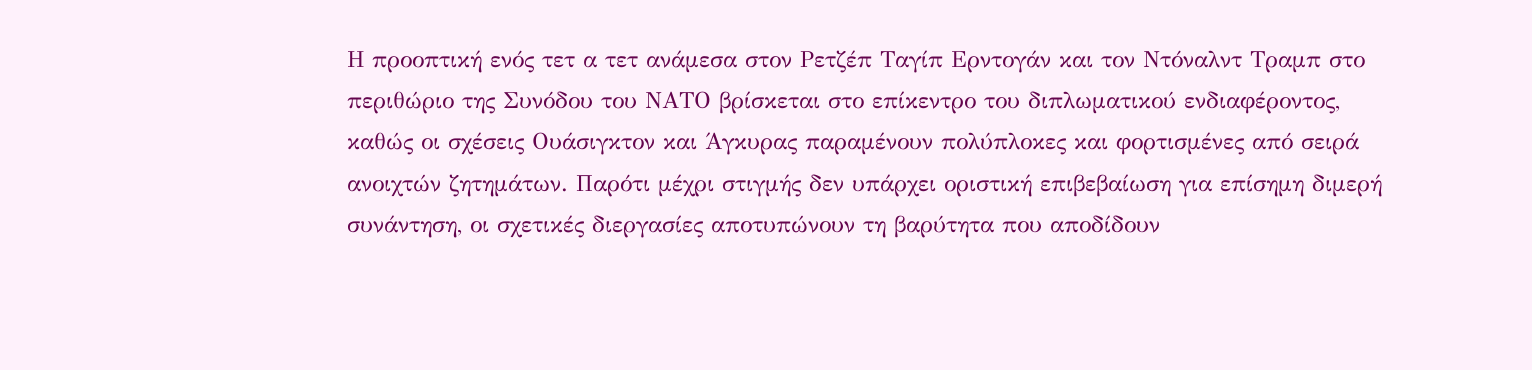Η προοπτική ενός τετ α τετ ανάμεσα στον Ρετζέπ Ταγίπ Ερντογάν και τον Ντόναλντ Τραμπ στο περιθώριο της Συνόδου του ΝΑΤΟ βρίσκεται στο επίκεντρο του διπλωματικού ενδιαφέροντος, καθώς οι σχέσεις Ουάσιγκτον και Άγκυρας παραμένουν πολύπλοκες και φορτισμένες από σειρά ανοιχτών ζητημάτων. Παρότι μέχρι στιγμής δεν υπάρχει οριστική επιβεβαίωση για επίσημη διμερή συνάντηση, οι σχετικές διεργασίες αποτυπώνουν τη βαρύτητα που αποδίδουν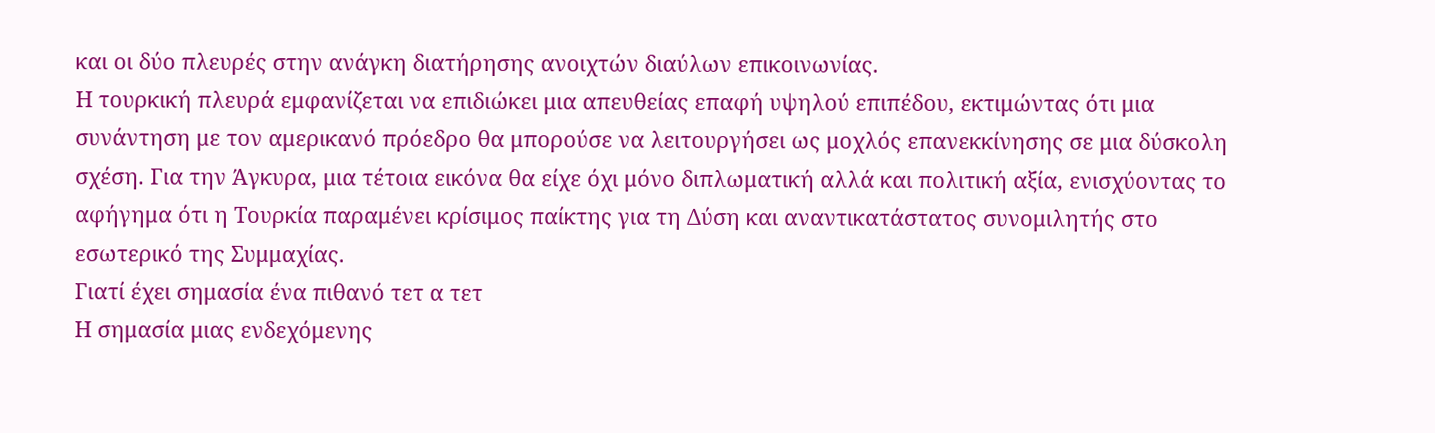και οι δύο πλευρές στην ανάγκη διατήρησης ανοιχτών διαύλων επικοινωνίας.
Η τουρκική πλευρά εμφανίζεται να επιδιώκει μια απευθείας επαφή υψηλού επιπέδου, εκτιμώντας ότι μια συνάντηση με τον αμερικανό πρόεδρο θα μπορούσε να λειτουργήσει ως μοχλός επανεκκίνησης σε μια δύσκολη σχέση. Για την Άγκυρα, μια τέτοια εικόνα θα είχε όχι μόνο διπλωματική αλλά και πολιτική αξία, ενισχύοντας το αφήγημα ότι η Τουρκία παραμένει κρίσιμος παίκτης για τη Δύση και αναντικατάστατος συνομιλητής στο εσωτερικό της Συμμαχίας.
Γιατί έχει σημασία ένα πιθανό τετ α τετ
Η σημασία μιας ενδεχόμενης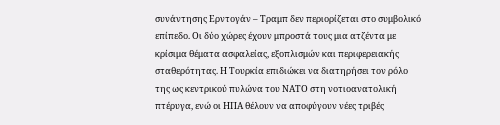συνάντησης Ερντογάν – Τραμπ δεν περιορίζεται στο συμβολικό επίπεδο. Οι δύο χώρες έχουν μπροστά τους μια ατζέντα με κρίσιμα θέματα ασφαλείας, εξοπλισμών και περιφερειακής σταθερότητας. Η Τουρκία επιδιώκει να διατηρήσει τον ρόλο της ως κεντρικού πυλώνα του ΝΑΤΟ στη νοτιοανατολική πτέρυγα, ενώ οι ΗΠΑ θέλουν να αποφύγουν νέες τριβές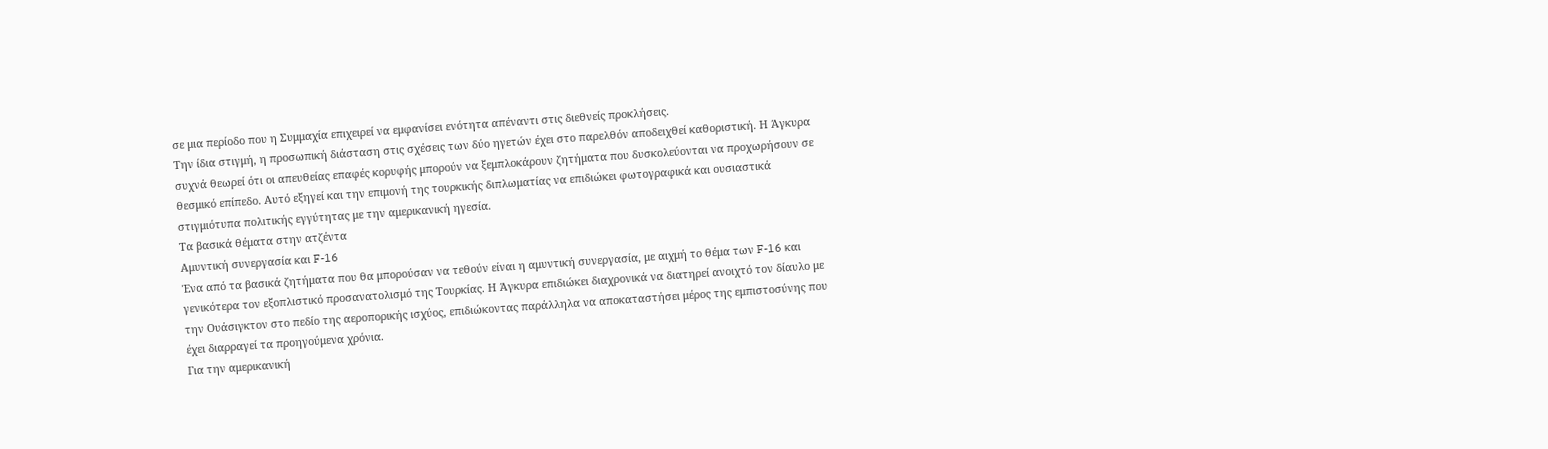σε μια περίοδο που η Συμμαχία επιχειρεί να εμφανίσει ενότητα απέναντι στις διεθνείς προκλήσεις.
Την ίδια στιγμή, η προσωπική διάσταση στις σχέσεις των δύο ηγετών έχει στο παρελθόν αποδειχθεί καθοριστική. Η Άγκυρα συχνά θεωρεί ότι οι απευθείας επαφές κορυφής μπορούν να ξεμπλοκάρουν ζητήματα που δυσκολεύονται να προχωρήσουν σε θεσμικό επίπεδο. Αυτό εξηγεί και την επιμονή της τουρκικής διπλωματίας να επιδιώκει φωτογραφικά και ουσιαστικά στιγμιότυπα πολιτικής εγγύτητας με την αμερικανική ηγεσία.
Τα βασικά θέματα στην ατζέντα
Αμυντική συνεργασία και F-16
Ένα από τα βασικά ζητήματα που θα μπορούσαν να τεθούν είναι η αμυντική συνεργασία, με αιχμή το θέμα των F-16 και γενικότερα τον εξοπλιστικό προσανατολισμό της Τουρκίας. Η Άγκυρα επιδιώκει διαχρονικά να διατηρεί ανοιχτό τον δίαυλο με την Ουάσιγκτον στο πεδίο της αεροπορικής ισχύος, επιδιώκοντας παράλληλα να αποκαταστήσει μέρος της εμπιστοσύνης που έχει διαρραγεί τα προηγούμενα χρόνια.
Για την αμερικανική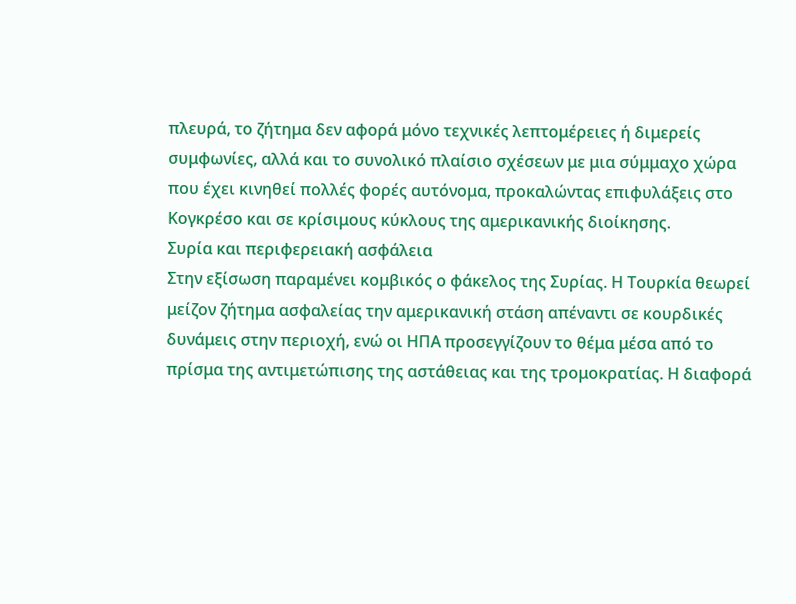πλευρά, το ζήτημα δεν αφορά μόνο τεχνικές λεπτομέρειες ή διμερείς συμφωνίες, αλλά και το συνολικό πλαίσιο σχέσεων με μια σύμμαχο χώρα που έχει κινηθεί πολλές φορές αυτόνομα, προκαλώντας επιφυλάξεις στο Κογκρέσο και σε κρίσιμους κύκλους της αμερικανικής διοίκησης.
Συρία και περιφερειακή ασφάλεια
Στην εξίσωση παραμένει κομβικός ο φάκελος της Συρίας. Η Τουρκία θεωρεί μείζον ζήτημα ασφαλείας την αμερικανική στάση απέναντι σε κουρδικές δυνάμεις στην περιοχή, ενώ οι ΗΠΑ προσεγγίζουν το θέμα μέσα από το πρίσμα της αντιμετώπισης της αστάθειας και της τρομοκρατίας. Η διαφορά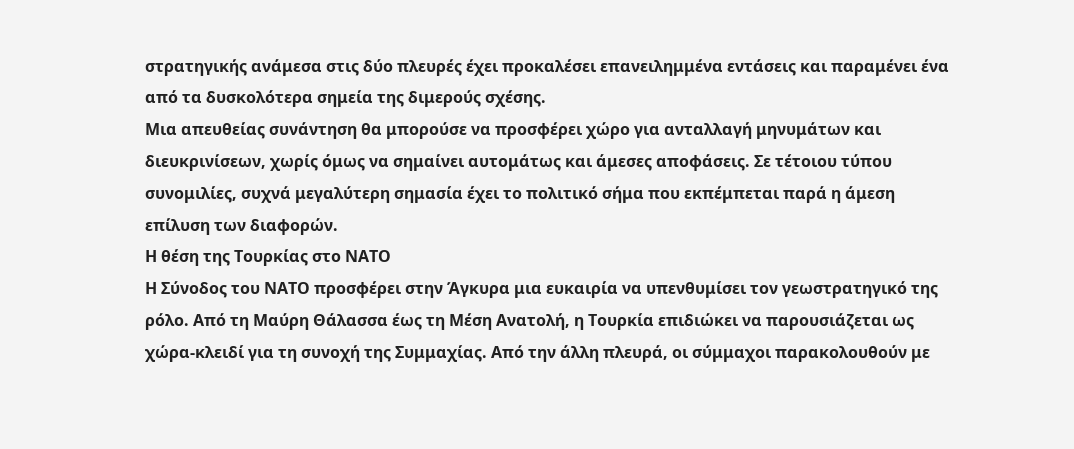στρατηγικής ανάμεσα στις δύο πλευρές έχει προκαλέσει επανειλημμένα εντάσεις και παραμένει ένα από τα δυσκολότερα σημεία της διμερούς σχέσης.
Μια απευθείας συνάντηση θα μπορούσε να προσφέρει χώρο για ανταλλαγή μηνυμάτων και διευκρινίσεων, χωρίς όμως να σημαίνει αυτομάτως και άμεσες αποφάσεις. Σε τέτοιου τύπου συνομιλίες, συχνά μεγαλύτερη σημασία έχει το πολιτικό σήμα που εκπέμπεται παρά η άμεση επίλυση των διαφορών.
Η θέση της Τουρκίας στο ΝΑΤΟ
Η Σύνοδος του ΝΑΤΟ προσφέρει στην Άγκυρα μια ευκαιρία να υπενθυμίσει τον γεωστρατηγικό της ρόλο. Από τη Μαύρη Θάλασσα έως τη Μέση Ανατολή, η Τουρκία επιδιώκει να παρουσιάζεται ως χώρα-κλειδί για τη συνοχή της Συμμαχίας. Από την άλλη πλευρά, οι σύμμαχοι παρακολουθούν με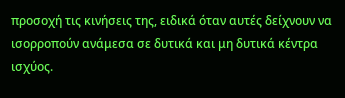προσοχή τις κινήσεις της, ειδικά όταν αυτές δείχνουν να ισορροπούν ανάμεσα σε δυτικά και μη δυτικά κέντρα ισχύος.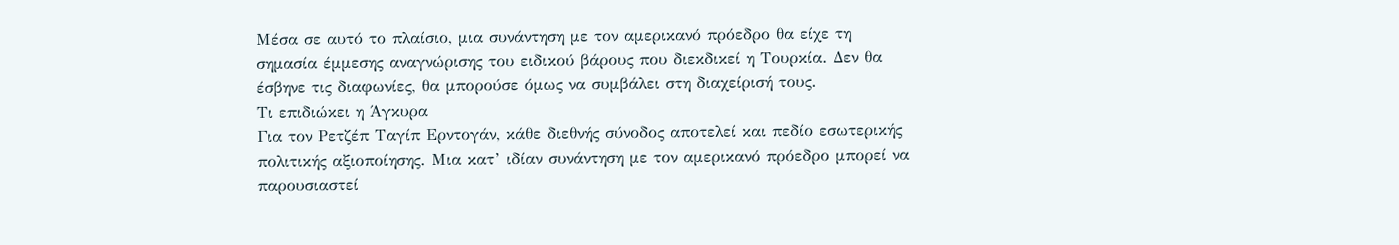Μέσα σε αυτό το πλαίσιο, μια συνάντηση με τον αμερικανό πρόεδρο θα είχε τη σημασία έμμεσης αναγνώρισης του ειδικού βάρους που διεκδικεί η Τουρκία. Δεν θα έσβηνε τις διαφωνίες, θα μπορούσε όμως να συμβάλει στη διαχείρισή τους.
Τι επιδιώκει η Άγκυρα
Για τον Ρετζέπ Ταγίπ Ερντογάν, κάθε διεθνής σύνοδος αποτελεί και πεδίο εσωτερικής πολιτικής αξιοποίησης. Μια κατ’ ιδίαν συνάντηση με τον αμερικανό πρόεδρο μπορεί να παρουσιαστεί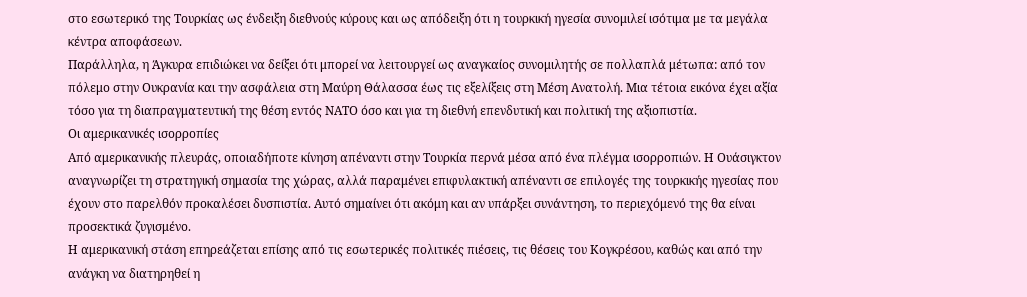στο εσωτερικό της Τουρκίας ως ένδειξη διεθνούς κύρους και ως απόδειξη ότι η τουρκική ηγεσία συνομιλεί ισότιμα με τα μεγάλα κέντρα αποφάσεων.
Παράλληλα, η Άγκυρα επιδιώκει να δείξει ότι μπορεί να λειτουργεί ως αναγκαίος συνομιλητής σε πολλαπλά μέτωπα: από τον πόλεμο στην Ουκρανία και την ασφάλεια στη Μαύρη Θάλασσα έως τις εξελίξεις στη Μέση Ανατολή. Μια τέτοια εικόνα έχει αξία τόσο για τη διαπραγματευτική της θέση εντός ΝΑΤΟ όσο και για τη διεθνή επενδυτική και πολιτική της αξιοπιστία.
Οι αμερικανικές ισορροπίες
Από αμερικανικής πλευράς, οποιαδήποτε κίνηση απέναντι στην Τουρκία περνά μέσα από ένα πλέγμα ισορροπιών. Η Ουάσιγκτον αναγνωρίζει τη στρατηγική σημασία της χώρας, αλλά παραμένει επιφυλακτική απέναντι σε επιλογές της τουρκικής ηγεσίας που έχουν στο παρελθόν προκαλέσει δυσπιστία. Αυτό σημαίνει ότι ακόμη και αν υπάρξει συνάντηση, το περιεχόμενό της θα είναι προσεκτικά ζυγισμένο.
Η αμερικανική στάση επηρεάζεται επίσης από τις εσωτερικές πολιτικές πιέσεις, τις θέσεις του Κογκρέσου, καθώς και από την ανάγκη να διατηρηθεί η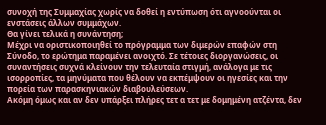συνοχή της Συμμαχίας χωρίς να δοθεί η εντύπωση ότι αγνοούνται οι ενστάσεις άλλων συμμάχων.
Θα γίνει τελικά η συνάντηση;
Μέχρι να οριστικοποιηθεί το πρόγραμμα των διμερών επαφών στη Σύνοδο, το ερώτημα παραμένει ανοιχτό. Σε τέτοιες διοργανώσεις, οι συναντήσεις συχνά κλείνουν την τελευταία στιγμή, ανάλογα με τις ισορροπίες, τα μηνύματα που θέλουν να εκπέμψουν οι ηγεσίες και την πορεία των παρασκηνιακών διαβουλεύσεων.
Ακόμη όμως και αν δεν υπάρξει πλήρες τετ α τετ με δομημένη ατζέντα, δεν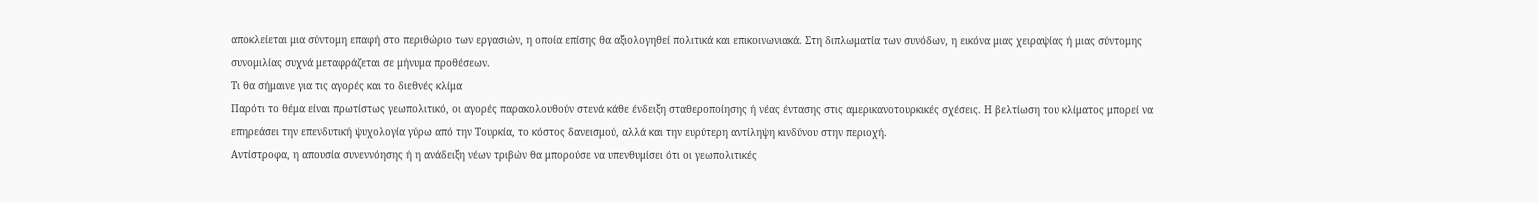αποκλείεται μια σύντομη επαφή στο περιθώριο των εργασιών, η οποία επίσης θα αξιολογηθεί πολιτικά και επικοινωνιακά. Στη διπλωματία των συνόδων, η εικόνα μιας χειραψίας ή μιας σύντομης συνομιλίας συχνά μεταφράζεται σε μήνυμα προθέσεων.
Τι θα σήμαινε για τις αγορές και το διεθνές κλίμα
Παρότι το θέμα είναι πρωτίστως γεωπολιτικό, οι αγορές παρακολουθούν στενά κάθε ένδειξη σταθεροποίησης ή νέας έντασης στις αμερικανοτουρκικές σχέσεις. Η βελτίωση του κλίματος μπορεί να επηρεάσει την επενδυτική ψυχολογία γύρω από την Τουρκία, το κόστος δανεισμού, αλλά και την ευρύτερη αντίληψη κινδύνου στην περιοχή.
Αντίστροφα, η απουσία συνεννόησης ή η ανάδειξη νέων τριβών θα μπορούσε να υπενθυμίσει ότι οι γεωπολιτικές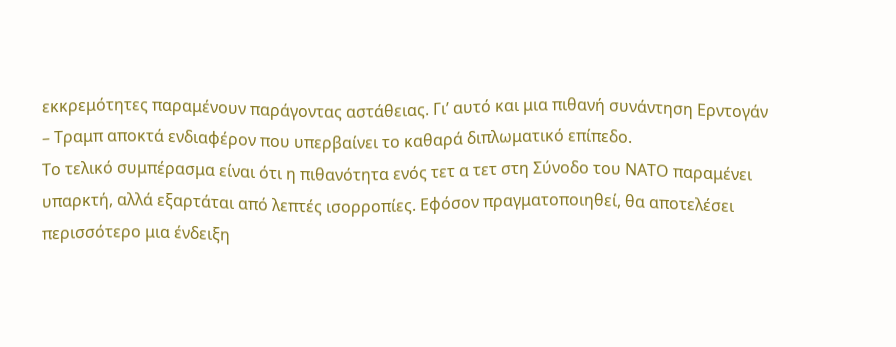εκκρεμότητες παραμένουν παράγοντας αστάθειας. Γι’ αυτό και μια πιθανή συνάντηση Ερντογάν – Τραμπ αποκτά ενδιαφέρον που υπερβαίνει το καθαρά διπλωματικό επίπεδο.
Το τελικό συμπέρασμα είναι ότι η πιθανότητα ενός τετ α τετ στη Σύνοδο του ΝΑΤΟ παραμένει υπαρκτή, αλλά εξαρτάται από λεπτές ισορροπίες. Εφόσον πραγματοποιηθεί, θα αποτελέσει περισσότερο μια ένδειξη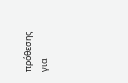πρόθεσης για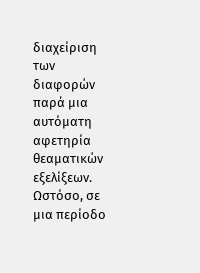διαχείριση των διαφορών παρά μια αυτόματη αφετηρία θεαματικών εξελίξεων. Ωστόσο, σε μια περίοδο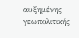αυξημένης γεωπολιτικής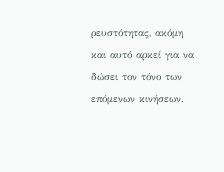ρευστότητας, ακόμη και αυτό αρκεί για να δώσει τον τόνο των επόμενων κινήσεων.